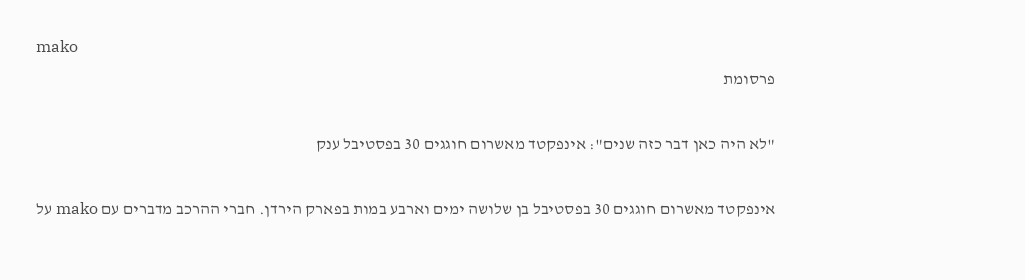mako
פרסומת

"לא היה כאן דבר כזה שנים": אינפקטד מאשרום חוגגים 30 בפסטיבל ענק

אינפקטד מאשרום חוגגים 30 בפסטיבל בן שלושה ימים וארבע במות בפארק הירדן. חברי ההרכב מדברים עם mako על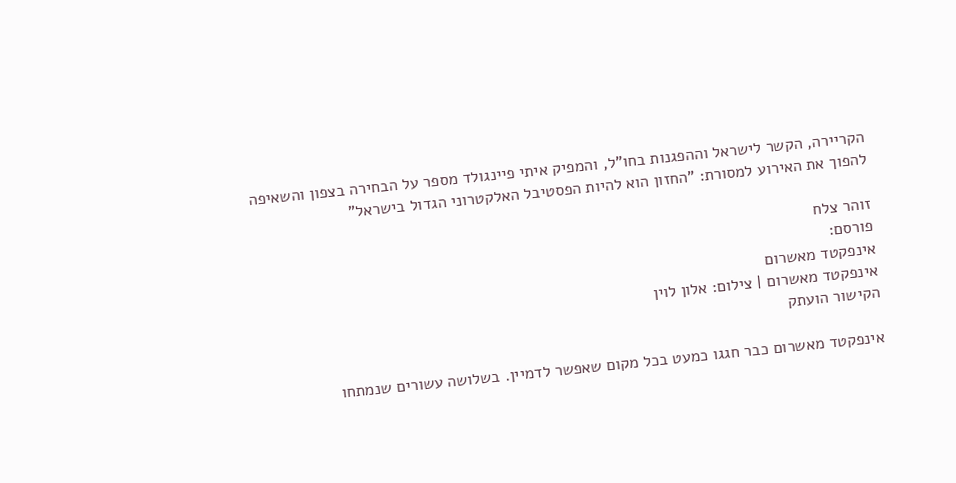הקריירה, הקשר לישראל וההפגנות בחו"ל, והמפיק איתי פיינגולד מספר על הבחירה בצפון והשאיפה להפוך את האירוע למסורת: "החזון הוא להיות הפסטיבל האלקטרוני הגדול בישראל"

זוהר צלח
פורסם:
אינפקטד מאשרום
אינפקטד מאשרום | צילום: אלון לוין
הקישור הועתק

אינפקטד מאשרום כבר חגגו כמעט בכל מקום שאפשר לדמיין. בשלושה עשורים שנמתחו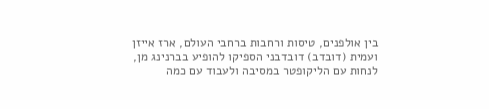בין אולפנים, טיסות ורחבות ברחבי העולם, ארז אייזן ועמית (דובדב) דובדבני הספיקו להופיע בברנינג מן, לנחות עם הליקופטר במסיבה ולעבוד עם כמה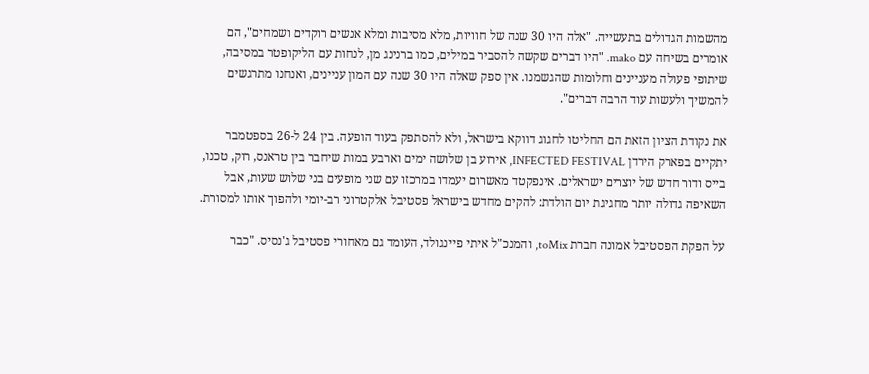מהשמות הגדולים בתעשייה. "אלה היו 30 שנה של חוויות, מלא מסיבות ומלא אנשים רוקדים ושמחים", הם אומרים בשיחה עם mako. "היו דברים שקשה להסביר במילים, כמו ברנינג מן, לנחות עם הליקופטר במסיבה, שיתופי פעולה מעניינים וחלומות שהגשמנו. אין ספק שאלה היו 30 שנה עם המון עניינים, ואנחנו מתרגשים להמשיך ולעשות עוד הרבה דברים".

את נקודת הציון הזאת הם החליטו לחגוג דווקא בישראל, ולא להסתפק בעוד הופעה. בין 24 ל-26 בספטמבר יתקיים בפארק הירדן INFECTED FESTIVAL, אירוע בן שלושה ימים וארבע במות שיחבר בין טראנס, רוק, טכנו, בייס ודור חדש של יוצרים ישראלים. אינפקטד מאשרום יעמדו במרכזו עם שני מופעים בני שלוש שעות, אבל השאיפה גדולה יותר מחגיגת יום הולדת: להקים מחדש בישראל פסטיבל אלקטרוני רב-יומי ולהפוך אותו למסורת.

על הפקת הפסטיבל אמונה חברת toMix, והמנכ"ל איתי פיינגולד, העומד גם מאחורי פסטיבל ג'נסיס. "כבר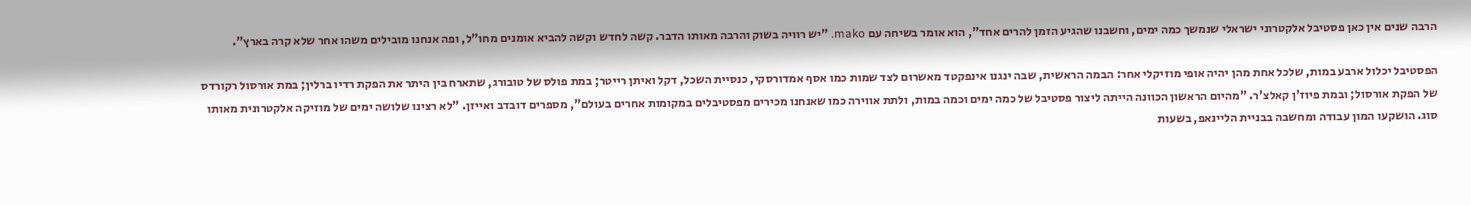הרבה שנים אין כאן פסטיבל אלקטרוני ישראלי שנמשך כמה ימים, וחשבנו שהגיע הזמן להרים אחד", הוא אומר בשיחה עם mako. "יש רוויה בשוק והרבה מאותו הדבר. קשה לחדש וקשה להביא אומנים מחו"ל, ופה אנחנו מובילים משהו אחר שלא קרה בארץ".

הפסטיבל יכלול ארבע במות, שלכל אחת מהן יהיה אופי מוזיקלי אחר: הבמה הראשית, שבה ינגנו אינפקטד מאשרום לצד שמות כמו אסף אמדורסקי, כנסיית השכל, דקל ואיתן רייטר; במת פולס של טובורג, שתארח בין היתר את הפקת רדיו ברלין; במת אורסול רקורדס של הפקת אורסול; ובמת פיוז'ן קאלצ'ר. "מהיום הראשון הכוונה הייתה ליצור פסטיבל של כמה ימים וכמה במות, ולתת אווירה כמו שאנחנו מכירים מפסטיבלים במקומות אחרים בעולם", מספרים דובדב ואייזן. "לא רצינו שלושה ימים של מוזיקה אלקטרונית מאותו סוג. הושקעו המון עבודה ומחשבה בבניית הליינאפ, בשעות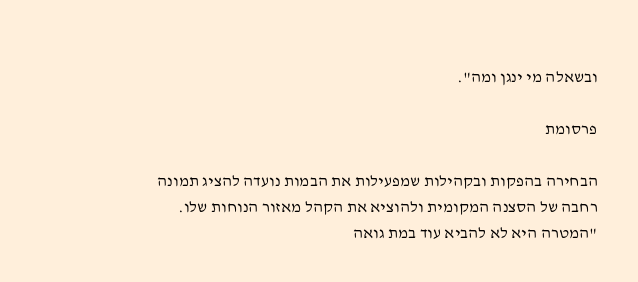ובשאלה מי ינגן ומה".

פרסומת

הבחירה בהפקות ובקהילות שמפעילות את הבמות נועדה להציג תמונה רחבה של הסצנה המקומית ולהוציא את הקהל מאזור הנוחות שלו. "המטרה היא לא להביא עוד במת גואה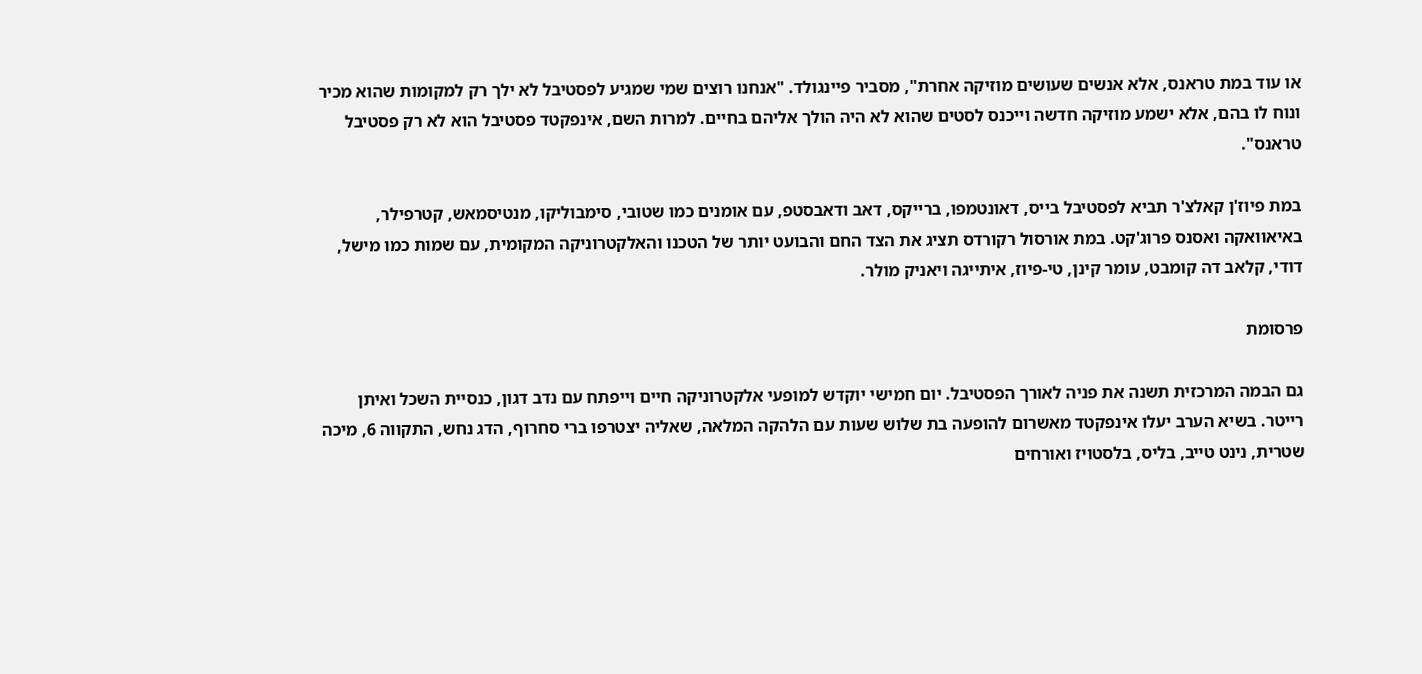או עוד במת טראנס, אלא אנשים שעושים מוזיקה אחרת", מסביר פיינגולד. "אנחנו רוצים שמי שמגיע לפסטיבל לא ילך רק למקומות שהוא מכיר ונוח לו בהם, אלא ישמע מוזיקה חדשה וייכנס לסטים שהוא לא היה הולך אליהם בחיים. למרות השם, אינפקטד פסטיבל הוא לא רק פסטיבל טראנס".

במת פיוז'ן קאלצ'ר תביא לפסטיבל בייס, דאונטמפו, ברייקס, דאב ודאבסטפ, עם אומנים כמו שטובי, סימבוליקו, מנטיסמאש, קטרפילר, באיאוואקה ואסנס פרוג'קט. במת אורסול רקורדס תציג את הצד החם והבועט יותר של הטכנו והאלקטרוניקה המקומית, עם שמות כמו מישל, דודי, קלאב דה קומבט, עומר קינן, טי-פיוז, איתייגה ויאניק מולר.

פרסומת

גם הבמה המרכזית תשנה את פניה לאורך הפסטיבל. יום חמישי יוקדש למופעי אלקטרוניקה חיים וייפתח עם נדב דגון, כנסיית השכל ואיתן רייטר. בשיא הערב יעלו אינפקטד מאשרום להופעה בת שלוש שעות עם הלהקה המלאה, שאליה יצטרפו ברי סחרוף, הדג נחש, התקווה 6, מיכה שטרית, נינט טייב, בליס, בלסטויז ואורחים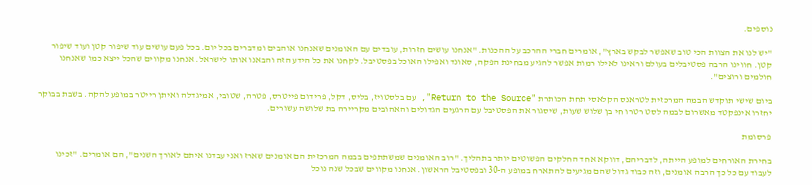נוספים.

"יש לנו את הצוות הכי טוב שאפשר לבקש בארץ", אומרים חברי ההרכב על ההכנות. "אנחנו עושים חזרות, עובדים עם האומנים שאנחנו אוהבים ומדברים בכל יום. בכל פעם עושים עוד שיפור קטן ועוד שיפור קטן. חווינו הרבה פסטיבלים בעולם וראינו לאילו רמות אפשר להגיע מבחינת הפקה, סאונד ואפילו האוכל בפסטיבל. לקחנו את כל הידע הזה והבאנו אותו לישראל. אנחנו מקווים שהכל ייצא כמו שאנחנו חולמים ורוצים".

ביום שישי תוקדש הבמה המרכזית לטראנס הקלאסי תחת הכותרת "Return to the Source", עם בלסטויז, בליס, דקל, פרידום פייטרס, פטרה, שטובי, אמיגדלה ואיתן רייטר במופע להקה. בשבת בבוקר יחזרו אינפקטד מאשרום לבמה לסט רטרו חי בן שלוש שעות, שיסגור את הפסטיבל עם הרגעים הגדולים והאהובים מקריירה בת שלושה עשורים.

פרסומת

בחירת האורחים למופע הייתה, לדבריהם, דווקא אחד החלקים הפשוטים יותר בתהליך. "רוב האומנים שמשתתפים בבמה המרכזית הם אומנים שארז ואני עבדנו איתם לאורך השנים", הם אומרים. "זכינו לעבוד עם כל כך הרבה אומנים, וזה כבוד גדול שהם מגיעים להתארח במופע ה-30 ובפסטיבל הראשון. אנחנו מקווים שבכל שנה נוכל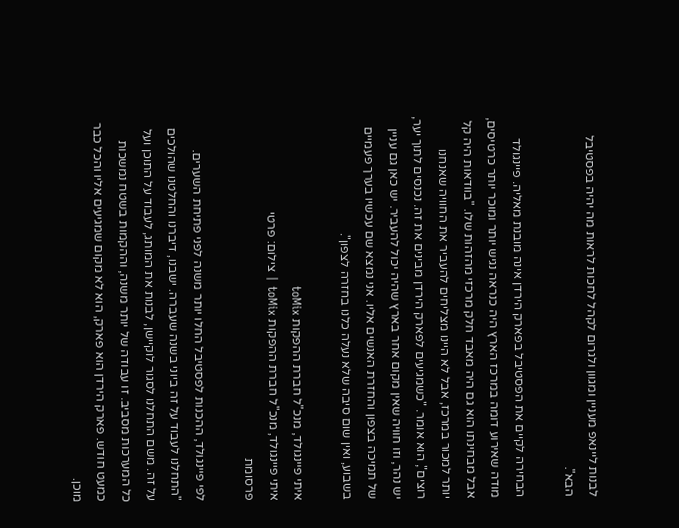לבנות ליינאפ מעניין ומגוון ולגרום לקהל לחכות לראות מה יהיה בפסטיבל הבא".

הבחירה לקיים את הפסטיבל בפארק הירדן אינה מובנת מאליה. פיינגולד מודה שאירוע דומה במרכז הארץ היה כנראה נגיש יותר ומוכר יותר כרטיסים, אבל מבחינתו הוא גם היה מאבד חלק מרכזי מהזהות שלו. "בוודאות היה קל יותר למכור במרכז, אבל לא היינו מצליחים להעביר את החוויה שאנחנו רוצים", הוא אומר. "כשמגיעים לפארק הירדן מבינים את זה. נכנסים לתוך יער, יש נהר, וזו חוויה שאין מקום אחר בארץ שהיה יכול להעביר. יש כאן גם עניין של תמיכה בצפון והחזרת האנשים אליו. אני נמצא שם עכשיו בערך פעמיים בשבוע, ואין שום סיבה שלא נעלה כלנו בחזרה לצפון".

איתי פיינגולד, מנכ"ל חברת ההפקות toMix
איתי פיינגולד, מנכ"ל חברת ההפקות toMix | צילום: פרטי
פרסומת

לפי פיינגולד, ההכנות לפסטיבל החלו יותר משנה לפני פתיחת השערים. "התחלנו לעבוד על זה ביוני בשנה שעברה. ישבנו, דיברנו והחלטנו שהולכים על זה. משם התחלנו לסגור לוקיישן, לבנות את המותג, לעבוד על התוכן ועל כל המערכות מסביב. זו עבודה של יותר משנה, וההקמות בשטח נמשכות כמעט חודש. פארק הירדן הוא פארק, הוא לא מקום שמגיעים אליו והכל כבר מוכן.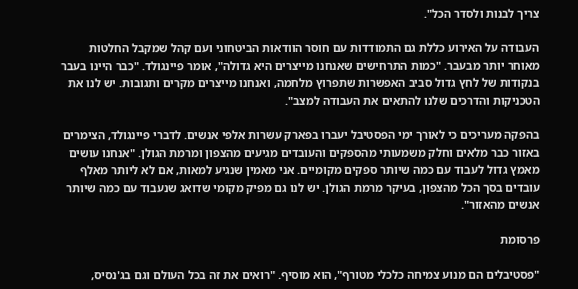צריך לבנות ולסדר הכל".

העבודה על האירוע כללת גם התמודדות עם חוסר הוודאות הביטחוני ועם קהל שמקבל החלטות מאוחר יותר מבעבר. "כמות התרחישים שאנחנו מייצרים היא גדולה", אומר פיינגולד. "כבר היינו בעבר בנקודות של לחץ גדול סביב האפשרות שתפרוץ מלחמה, ואנחנו מייצרים מקרים ותגובות. יש לנו את הטכניקות והדרכים שלנו להתאים את העבודה למצב".

בהפקה מעריכים כי לאורך ימי הפסטיבל יעברו בפארק עשרות אלפי אנשים. לדברי פיינגולד, הצימרים באזור כבר מלאים וחלק משמעותי מהספקים והעובדים מגיעים מהצפון ומרמת הגולן. "אנחנו עושים מאמץ גדול לעבוד עם כמה שיותר ספקים מקומיים. אני מאמין שנגיע למאות, אם לא ליותר מאלף עובדים בסך הכל מהצפון, בעיקר מרמת הגולן. יש לנו גם מפיק מקומי שדואג שנעבוד עם כמה שיותר אנשים מהאזור".

פרסומת

"פסטיבלים הם מנוע צמיחה כלכלי מטורף", הוא מוסיף. "רואים את זה בכל העולם וגם בג'נסיס,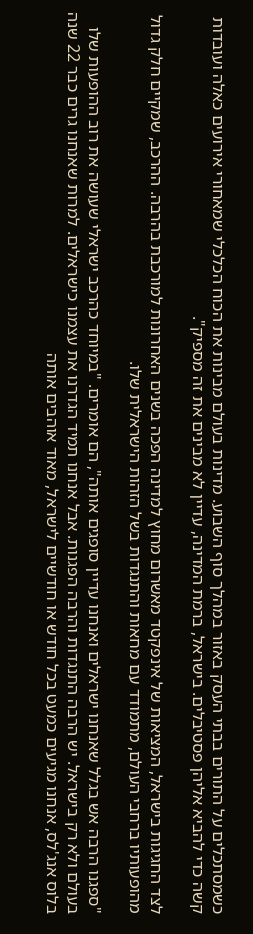כשמסתכלים על התורים בבתי העסק באזור במהלך סוף השבוע. מדינות בעולם מבינות את הכוח הכלכלי שמאחורי אירועים כאלה ועובדות קשה כדי להביא אליהן פסטיבלים. בישראל, ברמת המדינה, עדיין לא מבינים את זה מספיק".

לצד החגיגות בישראל, המציאות של אינפקטד מאשרום מחוץ למדינה הפכה בשנים האחרונות למורכבת בהרבה. ההרכב, שמקיים חלק גדול מהופעותיו ברחבי העולם, מתמודד עם מחאות והתנגדות בשל הזהות הישראלית שלו.

"ספגנו הרבה אש בגלל שאנחנו ישראלים ואנחנו עדיין סופגים אותה", הם אומרים. "במיוחד כהרכב ישראלי שעושה את רוב ההופעות שלו בעולם ולא רק בישראל. יש הרבה התנגדות והרבה הפגנות. אבל אנחנו תמיד הגדרנו את עצמנו כישראלים. למרות שאנחנו גרים כבר 22 שנה בלוס אנג'לס, אנחנו מגיעים כמעט בכל חודש או חודשיים לישראל, מאוד אוהבים אותה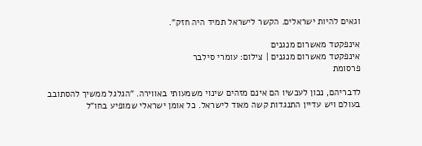וגאים להיות ישראלים. הקשר לישראל תמיד היה חזק".

אינפקטד מאשרום מנגנים
אינפקטד מאשרום מנגנים | צילום: עומרי סילבר
פרסומת

לדבריהם, נכון לעכשיו הם אינם מזהים שינוי משמעותי באווירה. "הגלגל ממשיך להסתובב בעולם ויש עדיין התנגדות קשה מאוד לישראל. כל אומן ישראלי שמופיע בחו"ל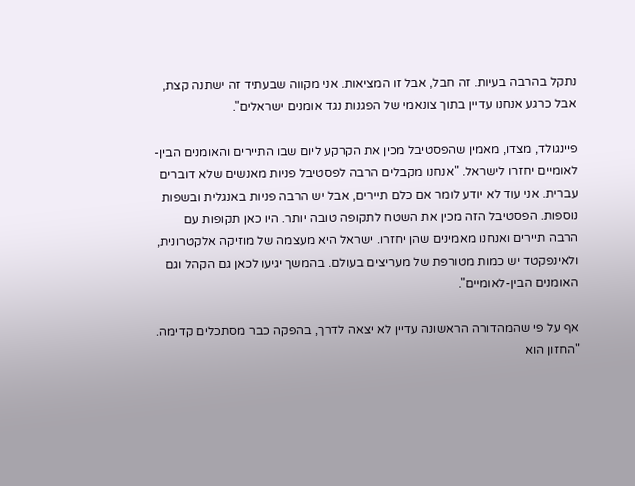נתקל בהרבה בעיות. זה חבל, אבל זו המציאות. אני מקווה שבעתיד זה ישתנה קצת, אבל כרגע אנחנו עדיין בתוך צונאמי של הפגנות נגד אומנים ישראלים".

פיינגולד, מצדו, מאמין שהפסטיבל מכין את הקרקע ליום שבו התיירים והאומנים הבין-לאומיים יחזרו לישראל. "אנחנו מקבלים הרבה לפסטיבל פניות מאנשים שלא דוברים עברית. אני עוד לא יודע לומר אם כלם תיירים, אבל יש הרבה פניות באנגלית ובשפות נוספות. הפסטיבל הזה מכין את השטח לתקופה טובה יותר. היו כאן תקופות עם הרבה תיירים ואנחנו מאמינים שהן יחזרו. ישראל היא מעצמה של מוזיקה אלקטרונית, ולאינפקטד יש כמות מטורפת של מעריצים בעולם. בהמשך יגיעו לכאן גם הקהל וגם האומנים הבין-לאומיים".

אף על פי שהמהדורה הראשונה עדיין לא יצאה לדרך, בהפקה כבר מסתכלים קדימה. "החזון הוא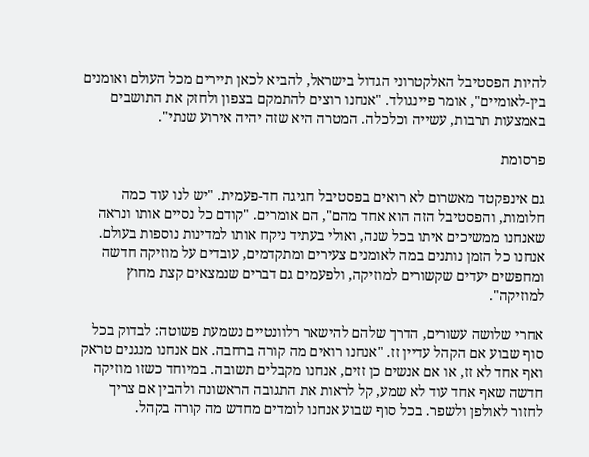להיות הפסטיבל האלקטרוני הגדול בישראל, להביא לכאן תיירים מכל העולם ואומנים בין-לאומיים", אומר פיינגולד. "אנחנו רוצים להתמקם בצפון ולחזק את התושבים באמצעות תרבות, עשייה וכלכלה. המטרה היא שזה יהיה אירוע שנתי".

פרסומת

גם אינפקטד מאשרום לא רואים בפסטיבל חגיגה חד-פעמית. "יש לנו עוד כמה חלומות, והפסטיבל הזה הוא אחד מהם", הם אומרים. "קודם כל נסיים אותו ונראה שאנחנו ממשיכים איתו בכל שנה, ואולי בעתיד ניקח אותו למדינות נוספות בעולם. אנחנו כל הזמן נותנים במה לאומנים צעירים ומתקדמים, עובדים על מוזיקה חדשה ומחפשים יעדים שקשורים למוזיקה, ולפעמים גם דברים שנמצאים קצת מחוץ למוזיקה".

אחרי שלושה עשורים, הדרך שלהם להישאר רלוונטיים נשמעת פשוטה: לבדוק בכל סוף שבוע אם הקהל עדיין זז. "אנחנו רואים מה קורה ברחבה. אם אנחנו מנגנים טראק ואף אחד לא זז, או אם אנשים כן זזים, אנחנו מקבלים תשובה. במיוחד כשזו מוזיקה חדשה שאף אחד עוד לא שמע, קל לראות את התגובה הראשונה ולהבין אם צריך לחזור לאולפן ולשפר. בכל סוף שבוע אנחנו לומדים מחדש מה קורה בקהל.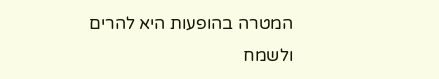המטרה בהופעות היא להרים ולשמח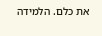את כלם. הלמידה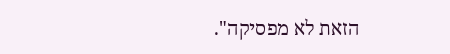הזאת לא מפסיקה".